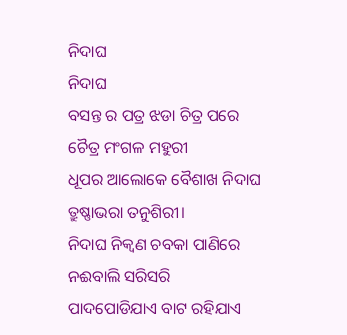ନିଦାଘ
ନିଦାଘ
ବସନ୍ତ ର ପତ୍ର ଝଡା ଚିତ୍ର ପରେ
ଚୈତ୍ର ମଂଗଳ ମହୁରୀ
ଧୂପର ଆଲୋକେ ବୈଶାଖ ନିଦାଘ
ତ୍ରୁଷ୍ଣାଭରା ତନୁଶିରୀ।
ନିଦାଘ ନିକ୍ୱଣ ଚବକା ପାଣିରେ
ନଈବାଲି ସରିସରି
ପାଦପୋଡିଯାଏ ବାଟ ରହିଯାଏ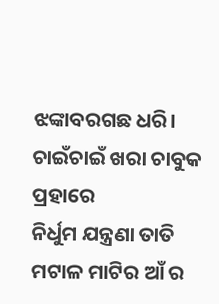ଝଙ୍କାବରଗଛ ଧରି।
ଚାଇଁଚାଇଁ ଖରା ଚାବୁକ ପ୍ରହାରେ
ନିର୍ଧୁମ ଯନ୍ତ୍ରଣା ତାତି
ମଟାଳ ମାଟିର ଆଁ ର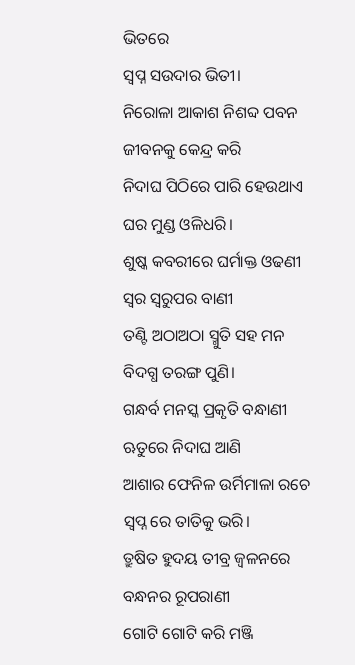ଭିତରେ
ସ୍ୱପ୍ନ ସଉଦାର ଭିତୀ।
ନିରୋଳା ଆକାଶ ନିଶବ୍ଦ ପବନ
ଜୀବନକୁ କେନ୍ଦ୍ର କରି
ନିଦାଘ ପିଠିରେ ପାରି ହେଉଥାଏ
ଘର ମୁଣ୍ଡ ଓଳିଧରି।
ଶୁଷ୍କ କବରୀରେ ଘର୍ମାକ୍ତ ଓଢଣୀ
ସ୍ୱର ସ୍ୱରୁପର ବାଣୀ
ତଣ୍ଟି ଅଠାଅଠା ସ୍ମୁତି ସହ ମନ
ବିଦଗ୍ଧ ତରଙ୍ଗ ପୁଣି।
ଗନ୍ଧର୍ବ ମନସ୍କ ପ୍ରକୃତି ବନ୍ଧାଣୀ
ଋତୁରେ ନିଦାଘ ଆଣି
ଆଶାର ଫେନିଳ ଉର୍ମିମାଳା ରଚେ
ସ୍ୱପ୍ନ ରେ ତାତିକୁ ଭରି।
ତ୍ରୁଷିତ ହୁଦୟ ତୀବ୍ର ଜ୍ୱଳନରେ
ବନ୍ଧନର ରୂପରାଣୀ
ଗୋଟି ଗୋଟି କରି ମଞ୍ଜି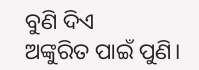ବୁଣି ଦିଏ
ଅଙ୍କୁରିତ ପାଇଁ ପୁଣି।